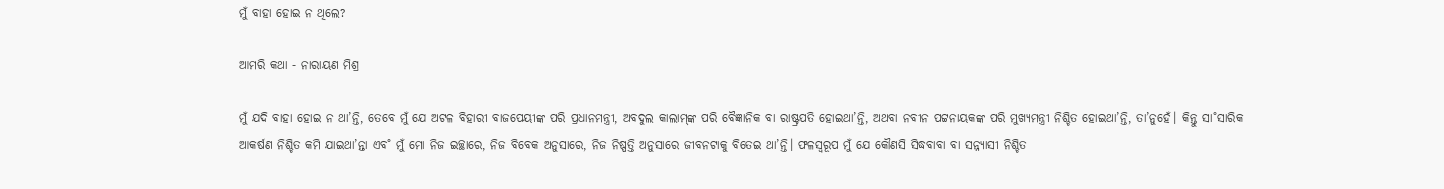ମୁଁ ବାହା ହୋଇ ନ ଥିଲେ?

ଆମରି କଥା - ନାରାୟଣ ମିଶ୍ର

ମୁଁ ଯଦି ବାହା ହୋଇ ନ ଥା’ନ୍ତି, ତେବେ ମୁଁ ଯେ ଅଟଳ ବିହାରୀ ବାଜପେୟୀଙ୍କ ପରି ପ୍ରଧାନମନ୍ତ୍ରୀ, ଅବଦୁଲ କାଲାମ୍‌ଙ୍କ ପରି ବୈଜ୍ଞାନିକ ବା ରାଷ୍ଟ୍ରପତି ହୋଇଥା’ନ୍ତି, ଅଥବା ନବୀନ ପଟ୍ଟନାୟକଙ୍କ ପରି ମୁଖ୍ୟମନ୍ତ୍ରୀ ନିଶ୍ଚିତ ହୋଇଥା’ନ୍ତି, ତା’ନୁହେଁ। କିନ୍ତୁ ସା˚ସାରିକ ଆକର୍ଷଣ ନିଶ୍ଚିତ କମି ଯାଇଥା’ନ୍ତା ଏବ˚ ମୁଁ ମୋ ନିଜ ଇଚ୍ଛାରେ, ନିଜ ବିବେକ ଅନୁସାରେ, ନିଜ ନିଷ୍ପତ୍ତି ଅନୁସାରେ ଜୀବନଟାକୁ ବିତେଇ ଥା’ନ୍ତି। ଫଳସ୍ବରୂପ ମୁଁ ଯେ କୌଣସି ସିଦ୍ଧବାବା ବା ସନ୍ନ୍ୟାସୀ ନିଶ୍ଚିତ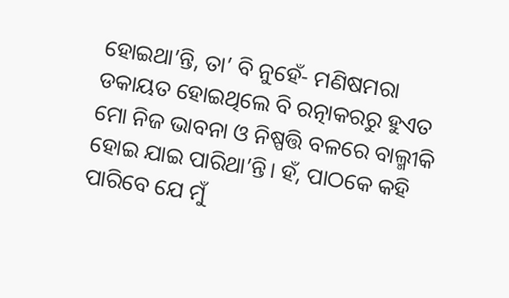ହୋଇଥା’ନ୍ତି, ତା’ ବି ନୁହେଁ- ମଣିଷମରା ଡକାୟତ ହୋଇଥିଲେ ବି ରତ୍ନାକରରୁ ହୁଏତ ମୋ ନିଜ ଭାବନା ଓ ନିଷ୍ପତ୍ତି ବଳରେ ବାଲ୍ମୀକି ହୋଇ ଯାଇ ପାରିଥା’ନ୍ତି। ହଁ, ପାଠକେ କହି ପାରିବେ ଯେ ମୁଁ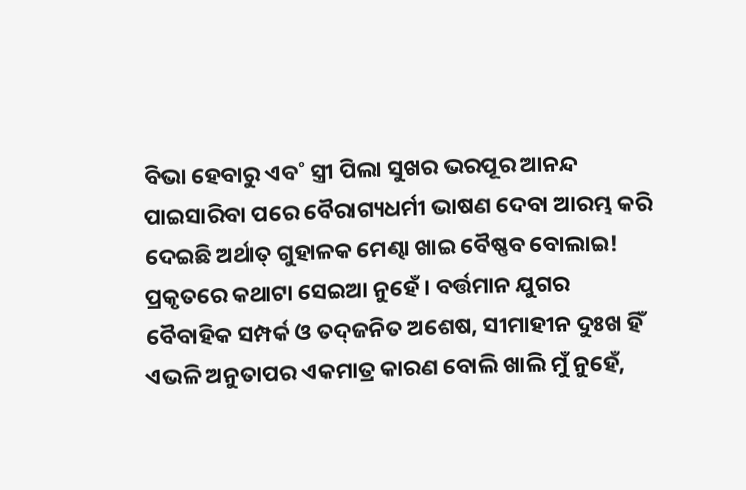ବିଭା ହେବାରୁ ଏବ˚ ସ୍ତ୍ରୀ ପିଲା ସୁଖର ଭରପୂର ଆନନ୍ଦ ପାଇସାରିବା ପରେ ବୈରାଗ୍ୟଧର୍ମୀ ଭାଷଣ ଦେବା ଆରମ୍ଭ କରି ଦେଇଛି ଅର୍ଥାତ୍‌ ଗୁହାଳକ ମେଣ୍ଢା ଖାଇ ବୈଷ୍ଣବ ବୋଲାଇ! ପ୍ରକୃତରେ କଥାଟା ସେଇଆ ନୁହେଁ। ବର୍ତ୍ତମାନ ଯୁଗର ବୈବାହିକ ସମ୍ପର୍କ ଓ ତଦ୍‌ଜନିତ ଅଶେଷ, ସୀମାହୀନ ଦୁଃଖ ହିଁ ଏଭଳି ଅନୁତାପର ଏକମାତ୍ର କାରଣ ବୋଲି ଖାଲି ମୁଁ ନୁହେଁ,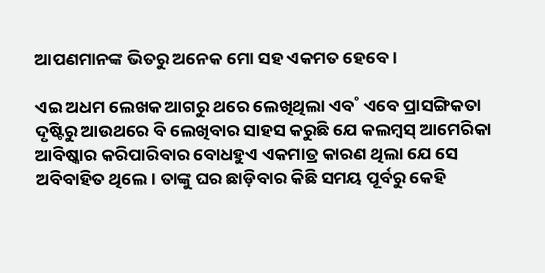ଆପଣମାନଙ୍କ ଭିତରୁ ଅନେକ ମୋ ସହ ଏକମତ ହେବେ।

ଏଇ ଅଧମ ଲେଖକ ଆଗରୁ ଥରେ ଲେଖିଥିଲା ଏବ˚ ଏବେ ପ୍ରାସଙ୍ଗିକତା ଦୃଷ୍ଟିରୁ ଆଉଥରେ ବି ଲେଖିବାର ସାହସ କରୁଛି ଯେ କଲମ୍ବସ୍‌ ଆମେରିକା ଆବିଷ୍କାର କରିପାରିବାର ବୋଧହୁଏ ଏକମାତ୍ର କାରଣ ଥିଲା ଯେ ସେ ଅବିବାହିତ ଥିଲେ। ତାଙ୍କୁ ଘର ଛାଡ଼ିବାର କିଛି ସମୟ ପୂର୍ବରୁ କେହି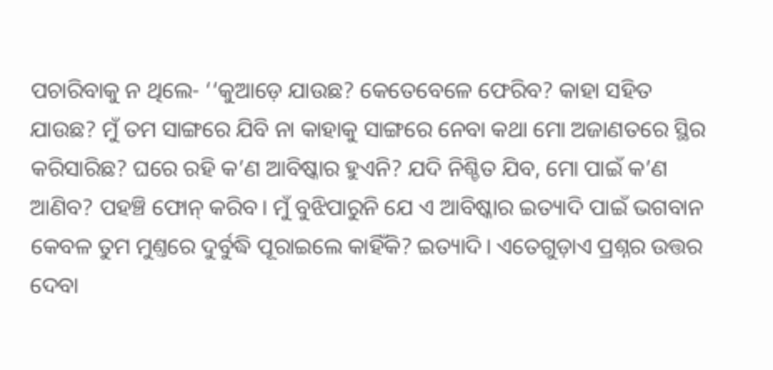ପଚାରିବାକୁ ନ ଥିଲେ- ‘‘କୁଆଡ଼େ ଯାଉଛ? କେତେବେଳେ ଫେରିବ? କାହା ସହିତ ଯାଉଛ? ମୁଁ ତମ ସାଙ୍ଗରେ ଯିବି ନା କାହାକୁ ସାଙ୍ଗରେ ନେବା କଥା ମୋ ଅଜାଣତରେ ସ୍ଥିର କରିସାରିଛ? ଘରେ ରହି କ’ଣ ଆବିଷ୍କାର ହୁଏନି? ଯଦି ନିଶ୍ଚିତ ଯିବ, ମୋ ପାଇଁ କ’ଣ ଆଣିବ? ପହଞ୍ଚି ଫୋନ୍‌ କରିବ। ମୁଁ ବୁଝିପାରୁନି ଯେ ଏ ଆବିଷ୍କାର ଇତ୍ୟାଦି ପାଇଁ ଭଗବାନ କେବଳ ତୁମ ମୁଣ୍ତରେ ଦୁର୍ବୁଦ୍ଧି ପୂରାଇଲେ କାହିଁକି? ଇତ୍ୟାଦି। ଏତେଗୁଡ଼ାଏ ପ୍ରଶ୍ନର ଉତ୍ତର ଦେବା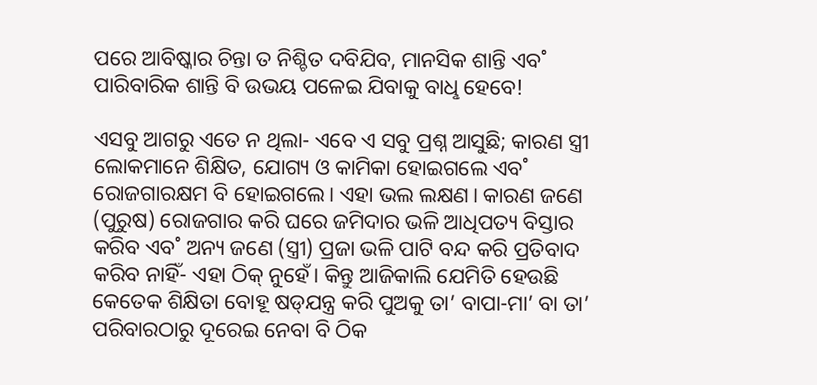ପରେ ଆବିଷ୍କାର ଚିନ୍ତା ତ ନିଶ୍ଚିତ ଦବିଯିବ, ମାନସିକ ଶାନ୍ତି ଏବ˚ ପାରିବାରିକ ଶାନ୍ତି ବି ଉଭୟ ପଳେଇ ଯିବାକୁ ବାଧୢ ହେବେ!

ଏସବୁ ଆଗରୁ ଏତେ ନ ଥିଲା- ଏବେ ଏ ସବୁ ପ୍ରଶ୍ନ ଆସୁଛି; କାରଣ ସ୍ତ୍ରୀ ଲୋକମାନେ ଶିକ୍ଷିତ, ଯୋଗ୍ୟ ଓ କାମିକା ହୋଇଗଲେ ଏବ˚ ରୋଜଗାରକ୍ଷମ ବି ହୋଇଗଲେ। ଏହା ଭଲ ଲକ୍ଷଣ। କାରଣ ଜଣେ (ପୁରୁଷ) ରୋଜଗାର କରି ଘରେ ଜମିଦାର ଭଳି ଆଧିପତ୍ୟ ବିସ୍ତାର କରିବ ଏବ˚ ଅନ୍ୟ ଜଣେ (ସ୍ତ୍ରୀ) ପ୍ରଜା ଭଳି ପାଟି ବନ୍ଦ କରି ପ୍ରତିବାଦ କରିବ ନାହିଁ- ଏହା ଠିକ୍‌ ନୁହେଁ। କିନ୍ତୁ ଆଜିକାଲି ଯେମିତି ହେଉଛି କେତେକ ଶିକ୍ଷିତା ବୋହୂ ଷଡ୍‌ଯନ୍ତ୍ର କରି ପୁଅକୁ ତା’ ବାପା-ମା’ ବା ତା’ ପରିବାରଠାରୁ ଦୂରେଇ ନେବା ବି ଠିକ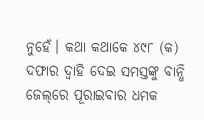ନୁହେଁ। କଥା କଥାକେ ୪୯୮ (କ) ଦଫାର ଦ୍ବାହି ଦେଇ ସମସ୍ତଙ୍କୁ ବାନ୍ଧି ଜେଲ୍‌ରେ ପୂରାଇବାର ଧମକ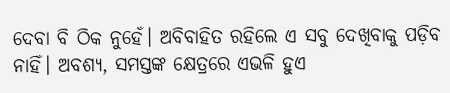ଦେବା ବି ଠିକ ନୁହେଁ। ଅବିବାହିତ ରହିଲେ ଏ ସବୁ ଦେଖିବାକୁ ପଡ଼ିବ ନାହିଁ। ଅବଶ୍ୟ, ସମସ୍ତଙ୍କ କ୍ଷେତ୍ରରେ ଏଭଳି ହୁଏ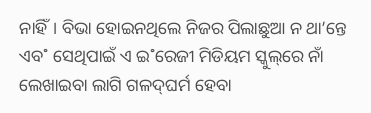ନାହିଁ। ବିଭା ହୋଇନଥିଲେ ନିଜର ପିଲାଛୁଆ ନ ଥା’ନ୍ତେ ଏବ˚ ସେଥିପାଇଁ ଏ ଇ˚ରେଜୀ ମିଡିୟମ ସ୍କୁଲ୍‌ରେ ନାଁ ଲେଖାଇବା ଲାଗି ଗଳଦ୍‌ଘର୍ମ ହେବା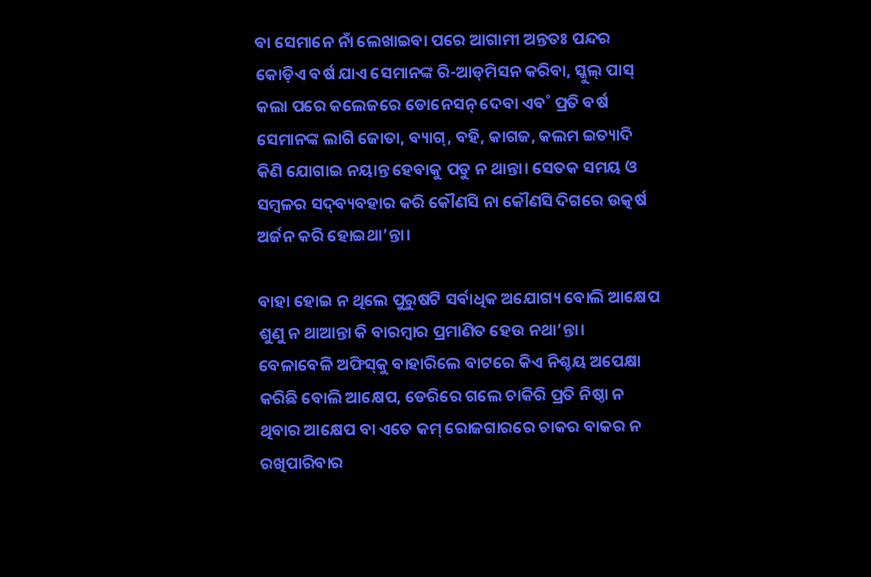ବା ସେମାନେ ନାଁ ଲେଖାଇବା ପରେ ଆଗାମୀ ଅନ୍ତତଃ ପନ୍ଦର କୋଡ଼ିଏ ବର୍ଷ ଯାଏ ସେମାନଙ୍କ ରି-ଆଡ୍‌ମିସନ କରିବା, ସ୍କୁଲ୍‌ ପାସ୍‌ କଲା ପରେ କଲେଜରେ ଡୋନେସନ୍‌ ଦେବା ଏବ˚ ପ୍ରତି ବର୍ଷ ସେମାନଙ୍କ ଲାଗି ଜୋତା, ବ୍ୟାଗ୍‌, ବହି, କାଗଜ, କଲମ ଇତ୍ୟାଦି କିଣି ଯୋଗାଇ ନୟାନ୍ତ ହେବାକୁ ପଡୁ ନ ଥାନ୍ତା। ସେତକ ସମୟ ଓ ସମ୍ବଳର ସଦ୍‌ବ୍ୟବହାର କରି କୌଣସି ନା କୌଣସି ଦିଗରେ ଉତ୍କର୍ଷ ଅର୍ଜନ କରି ହୋଇଥା’ନ୍ତା।

ବାହା ହୋଇ ନ ଥିଲେ ପୁରୁଷଟି ସର୍ବାଧିକ ଅଯୋଗ୍ୟ ବୋଲି ଆକ୍ଷେପ ଶୁଣୁ ନ ଥାଆନ୍ତା କି ବାରମ୍ବାର ପ୍ରମାଣିତ ହେଉ ନଥା’ନ୍ତା। ବେଳାବେଳି ଅଫିସ୍‌କୁ ବାହାରିଲେ ବାଟରେ କିଏ ନିଶ୍ଚୟ ଅପେକ୍ଷା କରିଛି ବୋଲି ଆକ୍ଷେପ, ଡେରିରେ ଗଲେ ଚାକିରି ପ୍ରତି ନିଷ୍ଠା ନ ଥିବାର ଆକ୍ଷେପ ବା ଏତେ କମ୍‌ ରୋଜଗାରରେ ଚାକର ବାକର ନ ରଖିପାରିବାର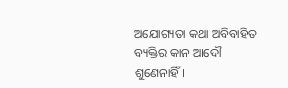ଅଯୋଗ୍ୟତା କଥା ଅବିବାହିତ ବ୍ୟକ୍ତିର କାନ ଆଦୌ ଶୁଣେନାହିଁ।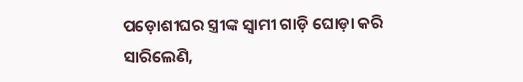ପଡ଼ୋଶୀଘର ସ୍ତ୍ରୀଙ୍କ ସ୍ବାମୀ ଗାଡ଼ି ଘୋଡ଼ା କରି ସାରିଲେଣି,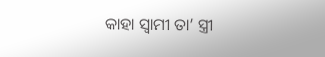କାହା ସ୍ବାମୀ ତା’ ସ୍ତ୍ରୀ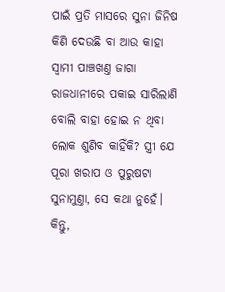ପାଇଁ ପ୍ରତି ମାସରେ ସୁନା ଜିନିଷ କିଣି ଦେଉଛି ବା ଆଉ କାହା ସ୍ବାମୀ ପାଞ୍ଚଖଣ୍ତ ଜାଗା ରାଜଧାନୀରେ ପକାଇ ସାରିଲାଣି ବୋଲି ବାହା ହୋଇ ନ ଥିବା ଲୋକ ଶୁଣିବ କାହିଁକି? ସ୍ତ୍ରୀ ଯେ ପୂରା ଖରାପ ଓ ପୁରୁଷଟା ସୁନାମୁଣ୍ତା, ସେ କଥା ନୁହେଁ। କିନ୍ତୁ,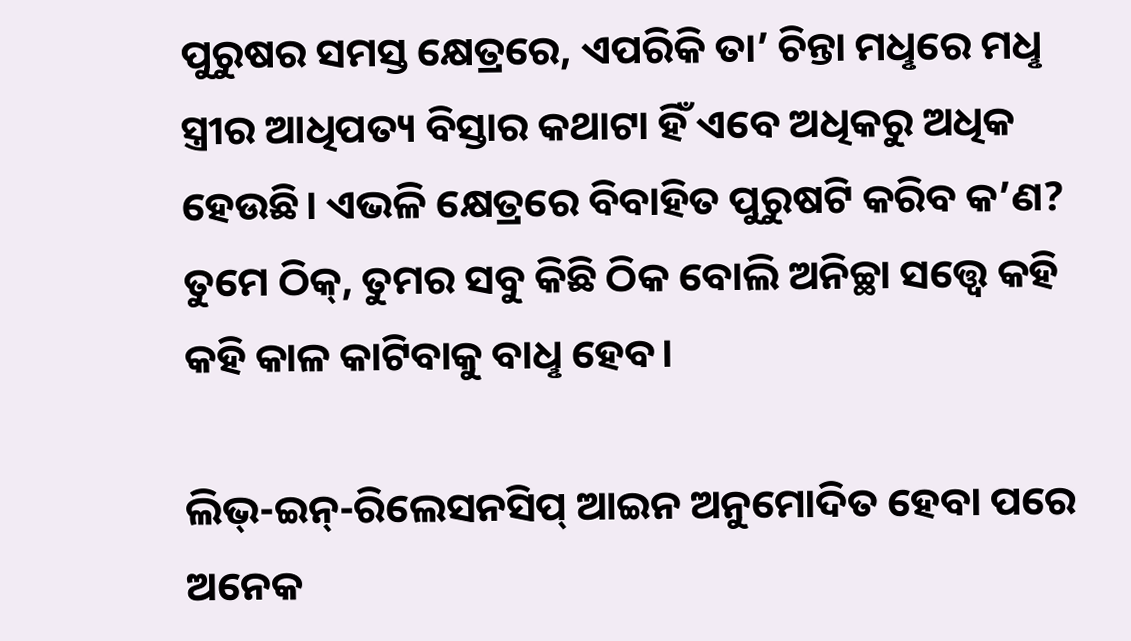ପୁରୁଷର ସମସ୍ତ କ୍ଷେତ୍ରରେ, ଏପରିକି ତା’ ଚିନ୍ତା ମଧୢରେ ମଧୢ ସ୍ତ୍ରୀର ଆଧିପତ୍ୟ ବିସ୍ତାର କଥାଟା ହିଁ ଏବେ ଅଧିକରୁ ଅଧିକ ହେଉଛି। ଏଭଳି କ୍ଷେତ୍ରରେ ବିବାହିତ ପୁରୁଷଟି କରିବ କ’ଣ? ତୁମେ ଠିକ୍‌, ତୁମର ସବୁ କିଛି ଠିକ ବୋଲି ଅନିଚ୍ଛା ସତ୍ତ୍ବେ କହି କହି କାଳ କାଟିବାକୁ ବାଧୢ ହେବ।

ଲିଭ୍‌-ଇନ୍‌-ରିଲେସନସିପ୍‌ ଆଇନ ଅନୁମୋଦିତ ହେବା ପରେ ଅନେକ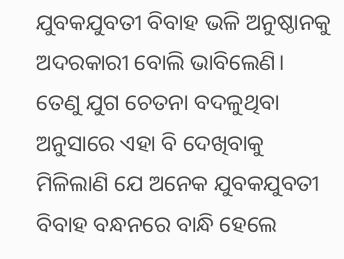ଯୁବକଯୁବତୀ ବିବାହ ଭଳି ଅନୁଷ୍ଠାନକୁ ଅଦରକାରୀ ବୋଲି ଭାବିଲେଣି। ତେଣୁ ଯୁଗ ଚେତନା ବଦଳୁଥିବା ଅନୁସାରେ ଏହା ବି ଦେଖିବାକୁ ମିଳିଲାଣି ଯେ ଅନେକ ଯୁବକଯୁବତୀ ବିବାହ ବନ୍ଧନରେ ବାନ୍ଧି ହେଲେ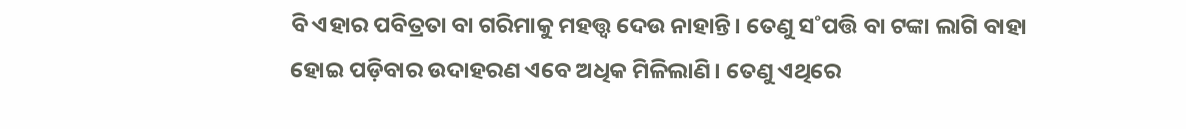ବି ଏହାର ପବିତ୍ରତା ବା ଗରିମାକୁ ମହତ୍ତ୍ବ ଦେଉ ନାହାନ୍ତି। ତେଣୁ ସ˚ପତ୍ତି ବା ଟଙ୍କା ଲାଗି ବାହା ହୋଇ ପଡ଼ିବାର ଉଦାହରଣ ଏବେ ଅଧିକ ମିଳିଲାଣି। ତେଣୁ ଏଥିରେ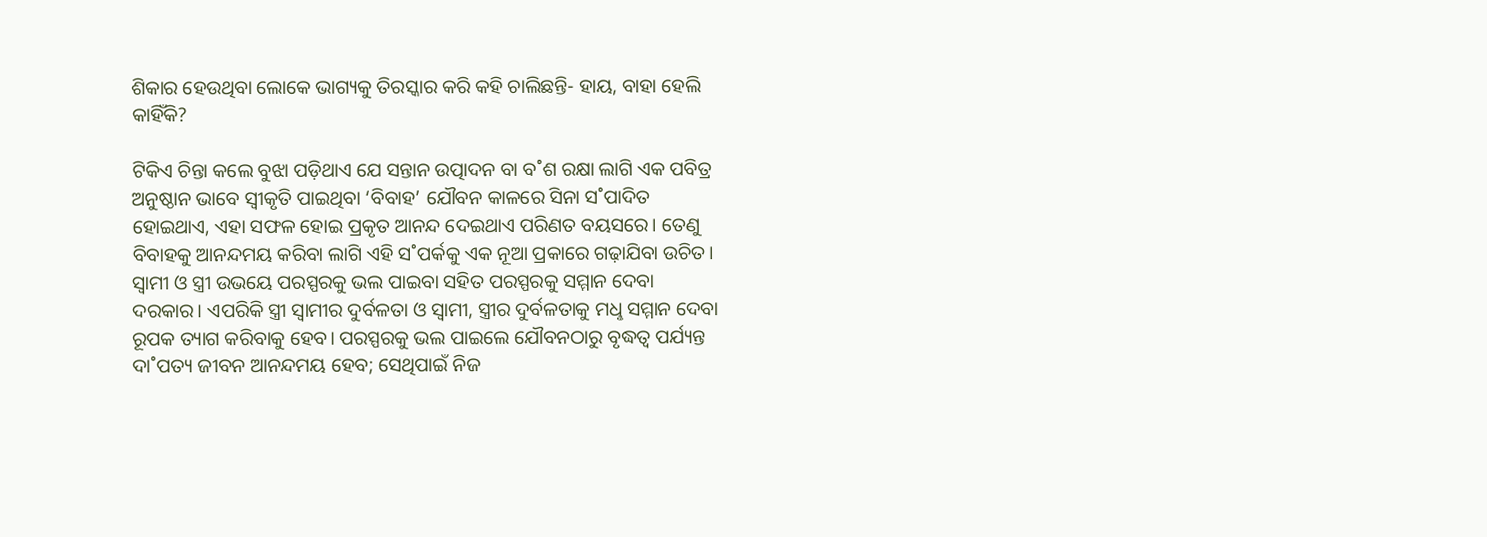ଶିକାର ହେଉଥିବା ଲୋକେ ଭାଗ୍ୟକୁ ତିରସ୍କାର କରି କହି ଚାଲିଛନ୍ତି- ହାୟ, ବାହା ହେଲି କାହିଁକି?

ଟିକିଏ ଚିନ୍ତା କଲେ ବୁଝା ପଡ଼ିଥାଏ ଯେ ସନ୍ତାନ ଉତ୍ପାଦନ ବା ବ˚ଶ ରକ୍ଷା ଲାଗି ଏକ ପବିତ୍ର ଅନୁଷ୍ଠାନ ଭାବେ ସ୍ବୀକୃତି ପାଇଥିବା ‘ବିବାହ’ ଯୌବନ କାଳରେ ସିନା ସ˚ପାଦିତ ହୋଇଥାଏ, ଏହା ସଫଳ ହୋଇ ପ୍ରକୃତ ଆନନ୍ଦ ଦେଇଥାଏ ପରିଣତ ବୟସରେ। ତେଣୁ ବିବାହକୁ ଆନନ୍ଦମୟ କରିବା ଲାଗି ଏହି ସ˚ପର୍କକୁ ଏକ ନୂଆ ପ୍ରକାରେ ଗଢ଼ାଯିବା ଉଚିତ। ସ୍ବାମୀ ଓ ସ୍ତ୍ରୀ ଉଭୟେ ପରସ୍ପରକୁ ଭଲ ପାଇବା ସହିତ ପରସ୍ପରକୁ ସମ୍ମାନ ଦେବା ଦରକାର। ଏପରିକି ସ୍ତ୍ରୀ ସ୍ବାମୀର ଦୁର୍ବଳତା ଓ ସ୍ବାମୀ, ସ୍ତ୍ରୀର ଦୁର୍ବଳତାକୁ ମଧୢ ସମ୍ମାନ ଦେବା ରୂପକ ତ୍ୟାଗ କରିବାକୁ ହେବ। ପରସ୍ପରକୁ ଭଲ ପାଇଲେ ଯୌବନଠାରୁ ବୃଦ୍ଧତ୍ବ ପର୍ଯ୍ୟନ୍ତ ଦା˚ପତ୍ୟ ଜୀବନ ଆନନ୍ଦମୟ ହେବ; ସେଥିପାଇଁ ନିଜ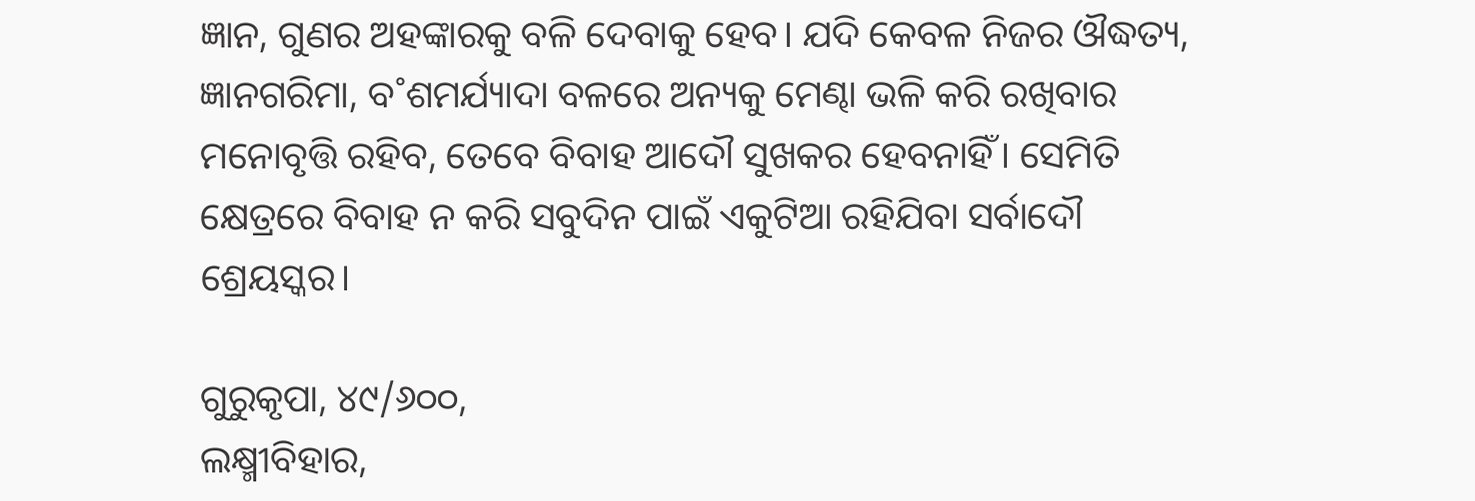ଜ୍ଞାନ, ଗୁଣର ଅହଙ୍କାରକୁ ବଳି ଦେବାକୁ ହେବ। ଯଦି କେବଳ ନିଜର ଔଦ୍ଧତ୍ୟ, ଜ୍ଞାନଗରିମା, ବ˚ଶମର୍ଯ୍ୟାଦା ବଳରେ ଅନ୍ୟକୁ ମେଣ୍ଢା ଭଳି କରି ରଖିବାର ମନୋବୃତ୍ତି ରହିବ, ତେବେ ବିବାହ ଆଦୌ ସୁଖକର ହେବନାହିଁ। ସେମିତି କ୍ଷେତ୍ରରେ ବିବାହ ନ କରି ସବୁଦିନ ପାଇଁ ଏକୁଟିଆ ରହିଯିବା ସର୍ବାଦୌ ଶ୍ରେୟସ୍କର।

ଗୁରୁକୃପା, ୪୯/୬୦୦,
ଲକ୍ଷ୍ମୀବିହାର,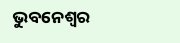ଭୁବନେଶ୍ବର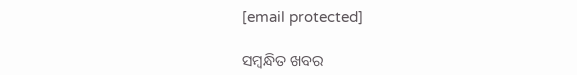[email protected]

ସମ୍ବନ୍ଧିତ ଖବର